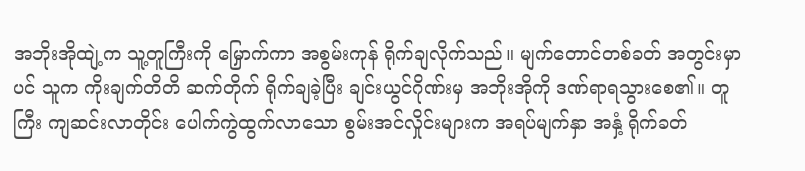အဘိုးအိုထျဲ့က သူ့တူကြီးကို မြှောက်ကာ အစွမ်းကုန် ရိုက်ချလိုက်သည်။ မျက်တောင်တစ်ခတ် အတွင်းမှာပင် သူက ကိုးချက်တိတိ ဆက်တိုက် ရိုက်ချခဲ့ပြီး ချင်းယွင်ဂိုဏ်းမှ အဘိုးအိုကို ဒဏ်ရာရသွားစေ၏။ တူကြီး ကျဆင်းလာတိုင်း ပေါက်ကွဲထွက်လာသော စွမ်းအင်လှိုင်းများက အရပ်မျက်နှာ အနှံ့ ရိုက်ခတ်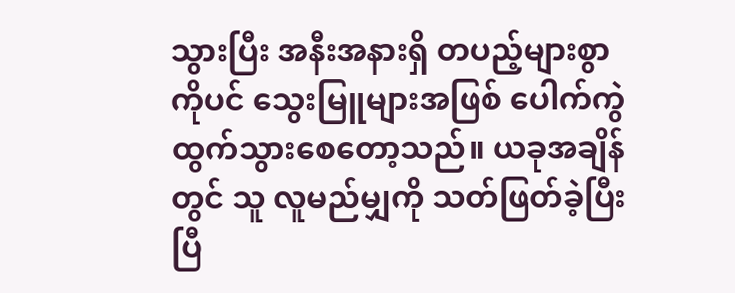သွားပြီး အနီးအနားရှိ တပည့်များစွာကိုပင် သွေးမြူများအဖြစ် ပေါက်ကွဲထွက်သွားစေတော့သည်။ ယခုအချိန်တွင် သူ လူမည်မျှကို သတ်ဖြတ်ခဲ့ပြီးပြီ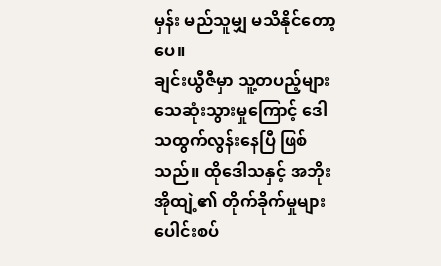မှန်း မည်သူမျှ မသိနိုင်တော့ပေ။
ချင်းယွီဇီမှာ သူ့တပည့်များ သေဆုံးသွားမှုကြောင့် ဒေါသထွက်လွန်းနေပြီ ဖြစ်သည်။ ထိုဒေါသနှင့် အဘိုးအိုထျဲ့၏ တိုက်ခိုက်မှုများ ပေါင်းစပ်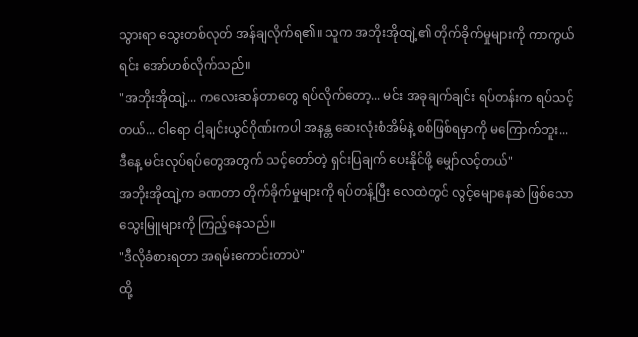သွားရာ သွေးတစ်လုတ် အန်ချလိုက်ရ၏။ သူက အဘိုးအိုထျဲ့၏ တိုက်ခိုက်မှုများကို ကာကွယ်ရင်း အော်ဟစ်လိုက်သည်။
"အဘိုးအိုထျဲ့... ကလေးဆန်တာတွေ ရပ်လိုက်တော့... မင်း အခုချက်ချင်း ရပ်တန်းက ရပ်သင့်တယ်... ငါရော ငါ့ချင်းယွင်ဂိုဏ်းကပါ အနန္တ ဆေးလုံးစံအိမ်နဲ့ စစ်ဖြစ်ရမှာကို မကြောက်ဘူး... ဒီနေ့ မင်းလုပ်ရပ်တွေအတွက် သင့်တော်တဲ့ ရှင်းပြချက် ပေးနိုင်ဖို့ မျှော်လင့်တယ်"
အဘိုးအိုထျဲ့က ခဏတာ တိုက်ခိုက်မှုများကို ရပ်တန့်ပြီး လေထဲတွင် လွင့်မျောနေဆဲ ဖြစ်သော သွေးမြူများကို ကြည့်နေသည်။
"ဒီလိုခံစားရတာ အရမ်းကောင်းတာပဲ"
ထို့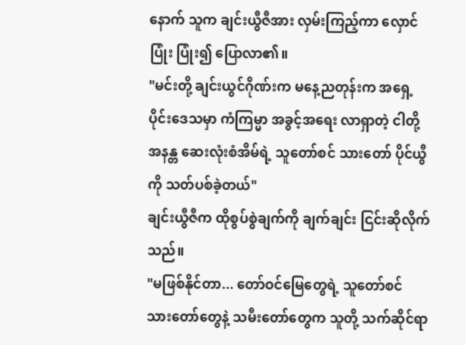နောက် သူက ချင်းယွီဇီအား လှမ်းကြည့်ကာ လှောင်ပြုံး ပြုံး၍ ပြောလာ၏။
"မင်းတို့ ချင်းယွင်ဂိုဏ်းက မနေ့ညတုန်းက အရှေ့ပိုင်းဒေသမှာ ကံကြမ္မာ အခွင့်အရေး လာရှာတဲ့ ငါတို့ အနန္တ ဆေးလုံးစံအိမ်ရဲ့ သူတော်စင် သားတော် ပိုင်ယွီကို သတ်ပစ်ခဲ့တယ်"
ချင်းယွီဇီက ထိုစွပ်စွဲချက်ကို ချက်ချင်း ငြင်းဆိုလိုက်သည်။
"မဖြစ်နိုင်တာ... တော်ဝင်မြေတွေရဲ့ သူတော်စင် သားတော်တွေနဲ့ သမီးတော်တွေက သူတို့ သက်ဆိုင်ရာ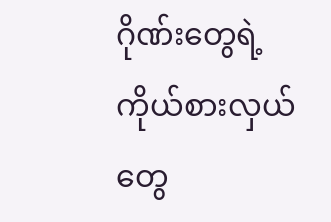ဂိုဏ်းတွေရဲ့ ကိုယ်စားလှယ်တွေ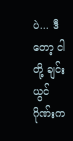ပဲ... ဒီတော့ ငါတို့ ချင်းယွင်ဂိုဏ်းက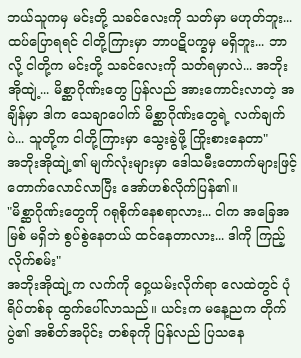ဘယ်သူကမှ မင်းတို့ သခင်လေးကို သတ်မှာ မဟုတ်ဘူး... ထပ်ပြောရရင် ငါတို့ကြားမှာ ဘာပဋိပက္ခမှ မရှိဘူး... ဘာလို့ ငါတို့က မင်းတို့ သခင်လေးကို သတ်ရမှာလဲ... အဘိုးအိုထျဲ့... မိစ္ဆာဂိုဏ်းတွေ ပြန်လည် အားကောင်းလာတဲ့ အချိန်မှာ ဒါက သေချာပေါက် မိစ္ဆာဂိုဏ်းတွေရဲ့ လက်ချက်ပဲ... သူတို့က ငါတို့ကြားမှာ သွေးခွဲဖို့ ကြိုးစားနေတာ"
အဘိုးအိုထျဲ့၏ မျက်လုံးများမှာ ဒေါသမီးတောက်များဖြင့် တောက်လောင်လာပြီး အော်ဟစ်လိုက်ပြန်၏။
"မိစ္ဆာဂိုဏ်းတွေကို ဂရုစိုက်နေစရာလား... ငါက အခြေအမြစ် မရှိဘဲ စွပ်စွဲနေတယ် ထင်နေတာလား... ဒါကို ကြည့်လိုက်စမ်း"
အဘိုးအိုထျဲ့က လက်ကို ဝှေ့ယမ်းလိုက်ရာ လေထဲတွင် ပုံရိပ်တစ်ခု ထွက်ပေါ်လာသည်။ ယင်းက မနေ့ညက တိုက်ပွဲ၏ အစိတ်အပိုင်း တစ်ခုကို ပြန်လည် ပြသနေ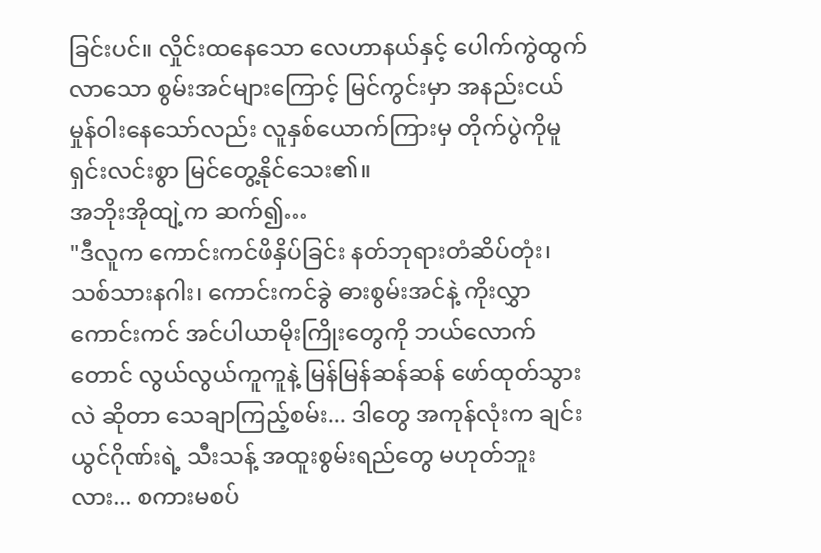ခြင်းပင်။ လှိုင်းထနေသော လေဟာနယ်နှင့် ပေါက်ကွဲထွက်လာသော စွမ်းအင်များကြောင့် မြင်ကွင်းမှာ အနည်းငယ် မှုန်ဝါးနေသော်လည်း လူနှစ်ယောက်ကြားမှ တိုက်ပွဲကိုမူ ရှင်းလင်းစွာ မြင်တွေ့နိုင်သေး၏။
အဘိုးအိုထျဲ့က ဆက်၍…
"ဒီလူက ကောင်းကင်ဖိနှိပ်ခြင်း နတ်ဘုရားတံဆိပ်တုံး၊ သစ်သားနဂါး၊ ကောင်းကင်ခွဲ ဓားစွမ်းအင်နဲ့ ကိုးလွှာကောင်းကင် အင်ပါယာမိုးကြိုးတွေကို ဘယ်လောက်တောင် လွယ်လွယ်ကူကူနဲ့ မြန်မြန်ဆန်ဆန် ဖော်ထုတ်သွားလဲ ဆိုတာ သေချာကြည့်စမ်း... ဒါတွေ အကုန်လုံးက ချင်းယွင်ဂိုဏ်းရဲ့ သီးသန့် အထူးစွမ်းရည်တွေ မဟုတ်ဘူးလား... စကားမစပ်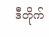ဒီတိုက်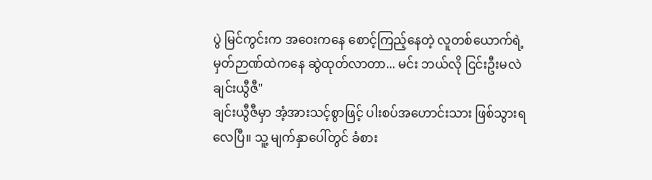ပွဲ မြင်ကွင်းက အဝေးကနေ စောင့်ကြည့်နေတဲ့ လူတစ်ယောက်ရဲ့ မှတ်ဉာဏ်ထဲကနေ ဆွဲထုတ်လာတာ... မင်း ဘယ်လို ငြင်းဦးမလဲ ချင်းယွီဇီ"
ချင်းယွီဇီမှာ အံ့အားသင့်စွာဖြင့် ပါးစပ်အဟောင်းသား ဖြစ်သွားရလေပြီ။ သူ့ မျက်နှာပေါ်တွင် ခံစား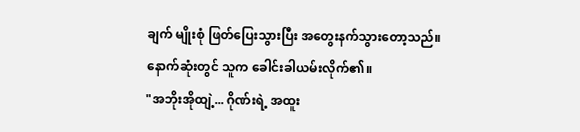ချက် မျိုးစုံ ဖြတ်ပြေးသွားပြီး အတွေးနက်သွားတော့သည်။ နောက်ဆုံးတွင် သူက ခေါင်းခါယမ်းလိုက်၏။
"အဘိုးအိုထျဲ့... ဂိုဏ်းရဲ့ အထူး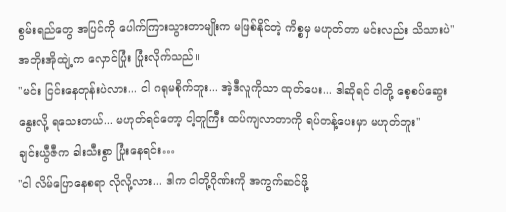စွမ်းရည်တွေ အပြင်ကို ပေါက်ကြားသွားတာမျိုးက မဖြစ်နိုင်တဲ့ ကိစ္စမှ မဟုတ်တာ မင်းလည်း သိသားပဲ"
အဘိုးအိုထျဲ့က လှောင်ပြုံး ပြုံးလိုက်သည်။
"မင်း ငြင်းနေတုန်းပဲလား... ငါ ဂရုမစိုက်ဘူး... အဲ့ဒီလူကိုသာ ထုတ်ပေး... ဒါဆိုရင် ငါတို့ စေ့စပ်ဆွေးနွေးလို့ ရသေးတယ်... မဟုတ်ရင်တော့ ငါ့တူကြီး ထပ်ကျလာတာကို ရပ်တန့်ပေးမှာ မဟုတ်ဘူး"
ချင်းယွီဇီက ခါးသီးစွာ ပြုံးနေရင်း…
"ငါ လိမ်ပြောနေစရာ လိုလို့လား... ဒါက ငါတို့ဂိုဏ်းကို အကွက်ဆင်ဖို့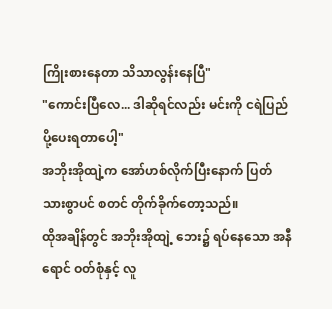ကြိုးစားနေတာ သိသာလွန်းနေပြီ"
"ကောင်းပြီလေ... ဒါဆိုရင်လည်း မင်းကို ငရဲပြည် ပို့ပေးရတာပေါ့"
အဘိုးအိုထျဲ့က အော်ဟစ်လိုက်ပြီးနောက် ပြတ်သားစွာပင် စတင် တိုက်ခိုက်တော့သည်။
ထိုအချိန်တွင် အဘိုးအိုထျဲ့ ဘေး၌ ရပ်နေသော အနီရောင် ဝတ်စုံနှင့် လူ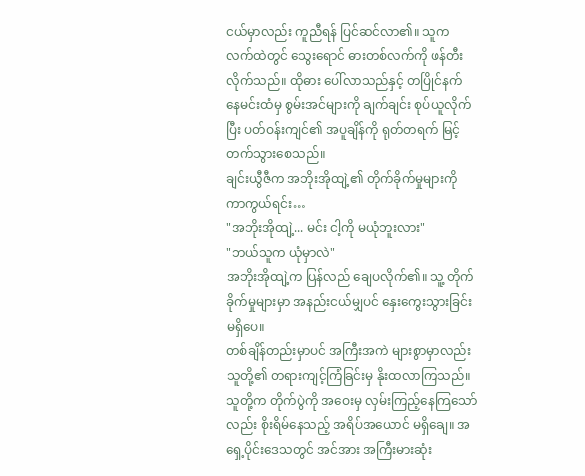ငယ်မှာလည်း ကူညီရန် ပြင်ဆင်လာ၏။ သူက လက်ထဲတွင် သွေးရောင် ဓားတစ်လက်ကို ဖန်တီးလိုက်သည်။ ထိုဓား ပေါ်လာသည်နှင့် တပြိုင်နက် နေမင်းထံမှ စွမ်းအင်များကို ချက်ချင်း စုပ်ယူလိုက်ပြီး ပတ်ဝန်းကျင်၏ အပူချိန်ကို ရုတ်တရက် မြင့်တက်သွားစေသည်။
ချင်းယွီဇီက အဘိုးအိုထျဲ့၏ တိုက်ခိုက်မှုများကို ကာကွယ်ရင်း…
"အဘိုးအိုထျဲ့... မင်း ငါ့ကို မယုံဘူးလား"
"ဘယ်သူက ယုံမှာလဲ"
အဘိုးအိုထျဲ့က ပြန်လည် ချေပလိုက်၏။ သူ့ တိုက်ခိုက်မှုများမှာ အနည်းငယ်မျှပင် နှေးကွေးသွားခြင်း မရှိပေ။
တစ်ချိန်တည်းမှာပင် အကြီးအကဲ များစွာမှာလည်း သူတို့၏ တရားကျင့်ကြံခြင်းမှ နိုးထလာကြသည်။ သူတို့က တိုက်ပွဲကို အဝေးမှ လှမ်းကြည့်နေကြသော်လည်း စိုးရိမ်နေသည့် အရိပ်အယောင် မရှိချေ။ အရှေ့ပိုင်းဒေသတွင် အင်အား အကြီးမားဆုံး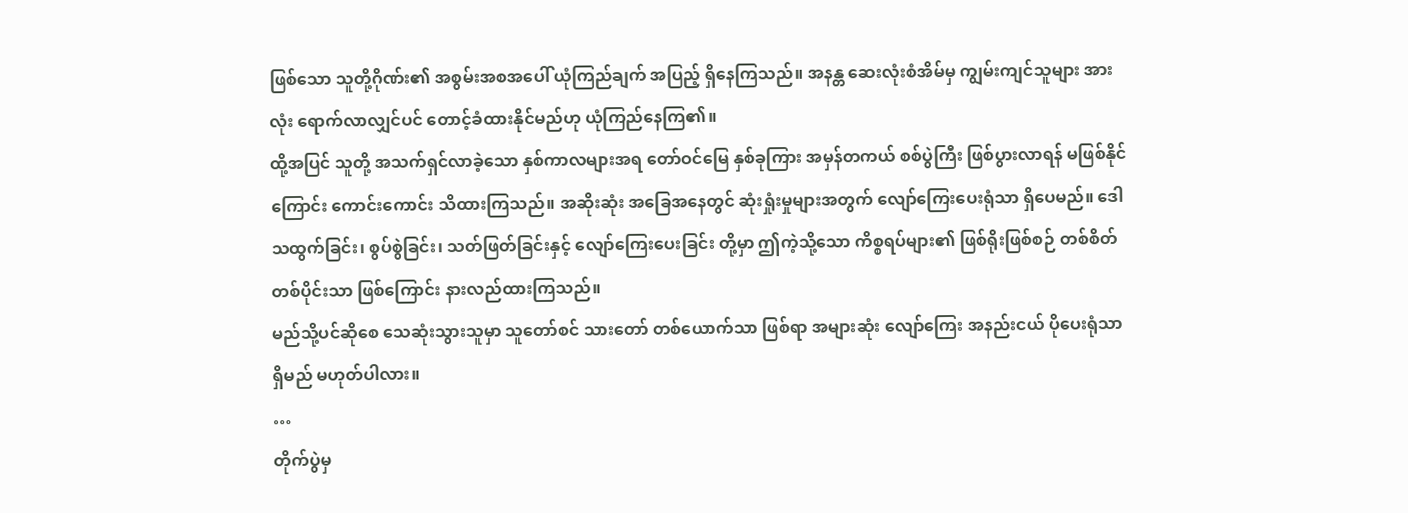ဖြစ်သော သူတို့ဂိုဏ်း၏ အစွမ်းအစအပေါ် ယုံကြည်ချက် အပြည့် ရှိနေကြသည်။ အနန္တ ဆေးလုံးစံအိမ်မှ ကျွမ်းကျင်သူများ အားလုံး ရောက်လာလျှင်ပင် တောင့်ခံထားနိုင်မည်ဟု ယုံကြည်နေကြ၏။
ထို့အပြင် သူတို့ အသက်ရှင်လာခဲ့သော နှစ်ကာလများအရ တော်ဝင်မြေ နှစ်ခုကြား အမှန်တကယ် စစ်ပွဲကြီး ဖြစ်ပွားလာရန် မဖြစ်နိုင်ကြောင်း ကောင်းကောင်း သိထားကြသည်။ အဆိုးဆုံး အခြေအနေတွင် ဆုံးရှုံးမှုများအတွက် လျော်ကြေးပေးရုံသာ ရှိပေမည်။ ဒေါသထွက်ခြင်း၊ စွပ်စွဲခြင်း၊ သတ်ဖြတ်ခြင်းနှင့် လျော်ကြေးပေးခြင်း တို့မှာ ဤကဲ့သို့သော ကိစ္စရပ်များ၏ ဖြစ်ရိုးဖြစ်စဉ် တစ်စိတ်တစ်ပိုင်းသာ ဖြစ်ကြောင်း နားလည်ထားကြသည်။
မည်သို့ပင်ဆိုစေ သေဆုံးသွားသူမှာ သူတော်စင် သားတော် တစ်ယောက်သာ ဖြစ်ရာ အများဆုံး လျော်ကြေး အနည်းငယ် ပိုပေးရုံသာ ရှိမည် မဟုတ်ပါလား။
…
တိုက်ပွဲမှ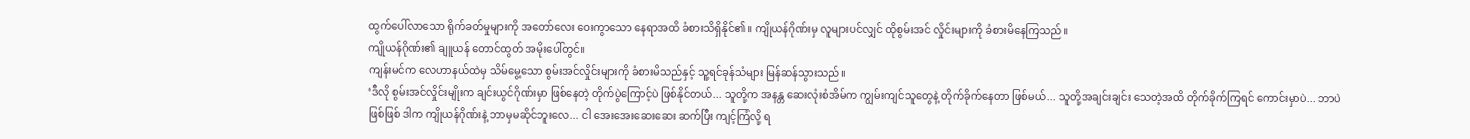ထွက်ပေါ်လာသော ရိုက်ခတ်မှုများကို အတော်လေး ဝေးကွာသော နေရာအထိ ခံစားသိရှိနိုင်၏။ ကျိုယန်ဂိုဏ်းမှ လူများပင်လျှင် ထိုစွမ်းအင် လှိုင်းများကို ခံစားမိနေကြသည်။
ကျိုယန်ဂိုဏ်း၏ ချူယန် တောင်ထွတ် အမိုးပေါ်တွင်။
ကျန်းမင်က လေဟာနယ်ထဲမှ သိမ်မွေ့သော စွမ်းအင်လှိုင်းများကို ခံစားမိသည်နှင့် သူ့ရင်ခုန်သံများ မြန်ဆန်သွားသည်။
‘ဒီလို စွမ်းအင်လှိုင်းမျိုးက ချင်းယွင်ဂိုဏ်းမှာ ဖြစ်နေတဲ့ တိုက်ပွဲကြောင့်ပဲ ဖြစ်နိုင်တယ်... သူတို့က အနန္တ ဆေးလုံးစံအိမ်က ကျွမ်းကျင်သူတွေနဲ့ တိုက်ခိုက်နေတာ ဖြစ်မယ်... သူတို့အချင်းချင်း သေတဲ့အထိ တိုက်ခိုက်ကြရင် ကောင်းမှာပဲ... ဘာပဲဖြစ်ဖြစ် ဒါက ကျိုယန်ဂိုဏ်းနဲ့ ဘာမှမဆိုင်ဘူးလေ... ငါ အေးအေးဆေးဆေး ဆက်ပြီး ကျင့်ကြံလို့ ရ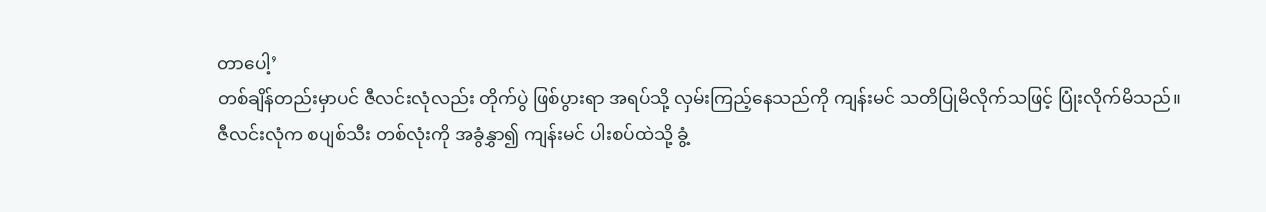တာပေါ့’
တစ်ချိန်တည်းမှာပင် ဇီလင်းလုံလည်း တိုက်ပွဲ ဖြစ်ပွားရာ အရပ်သို့ လှမ်းကြည့်နေသည်ကို ကျန်းမင် သတိပြုမိလိုက်သဖြင့် ပြုံးလိုက်မိသည်။
ဇီလင်းလုံက စပျစ်သီး တစ်လုံးကို အခွံနွှာ၍ ကျန်းမင် ပါးစပ်ထဲသို့ ခွံ့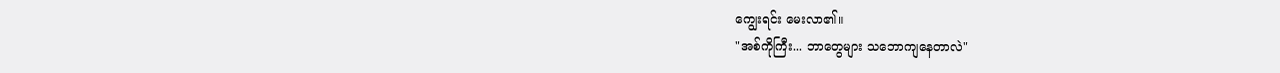ကျွေးရင်း မေးလာ၏။
"အစ်ကိုကြီး... ဘာတွေများ သဘောကျနေတာလဲ"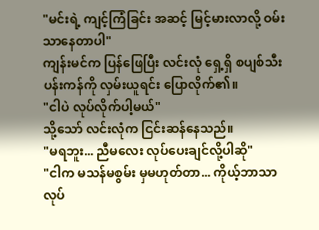"မင်းရဲ့ ကျင့်ကြံခြင်း အဆင့် မြင့်မားလာလို့ ဝမ်းသာနေတာပါ"
ကျန်းမင်က ပြန်ဖြေပြီး လင်းလုံ ရှေ့ရှိ စပျစ်သီး ပန်းကန်ကို လှမ်းယူရင်း ပြောလိုက်၏။
"ငါပဲ လုပ်လိုက်ပါ့မယ်"
သို့သော် လင်းလုံက ငြင်းဆန်နေသည်။
"မရဘူး... ညီမလေး လုပ်ပေးချင်လို့ပါဆို"
"ငါက မသန်မစွမ်း မှမဟုတ်တာ... ကိုယ့်ဘာသာ လုပ်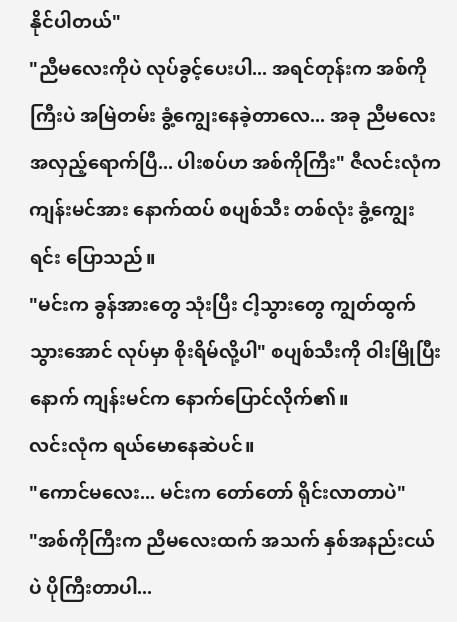နိုင်ပါတယ်"
"ညီမလေးကိုပဲ လုပ်ခွင့်ပေးပါ... အရင်တုန်းက အစ်ကိုကြီးပဲ အမြဲတမ်း ခွံ့ကျွေးနေခဲ့တာလေ... အခု ညီမလေး အလှည့်ရောက်ပြီ... ပါးစပ်ဟ အစ်ကိုကြီး" ဇီလင်းလုံက ကျန်းမင်အား နောက်ထပ် စပျစ်သီး တစ်လုံး ခွံ့ကျွေးရင်း ပြောသည်။
"မင်းက ခွန်အားတွေ သုံးပြီး ငါ့သွားတွေ ကျွတ်ထွက်သွားအောင် လုပ်မှာ စိုးရိမ်လို့ပါ" စပျစ်သီးကို ဝါးမြိုပြီးနောက် ကျန်းမင်က နောက်ပြောင်လိုက်၏။
လင်းလုံက ရယ်မောနေဆဲပင်။
"ကောင်မလေး... မင်းက တော်တော် ရိုင်းလာတာပဲ"
"အစ်ကိုကြီးက ညီမလေးထက် အသက် နှစ်အနည်းငယ်ပဲ ပိုကြီးတာပါ...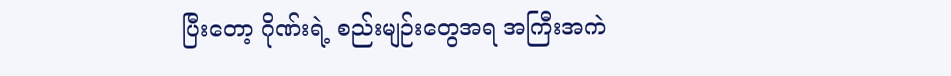ပြီးတော့ ဂိုဏ်းရဲ့ စည်းမျဉ်းတွေအရ အကြီးအကဲ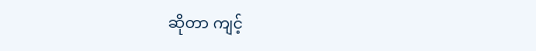ဆိုတာ ကျင့်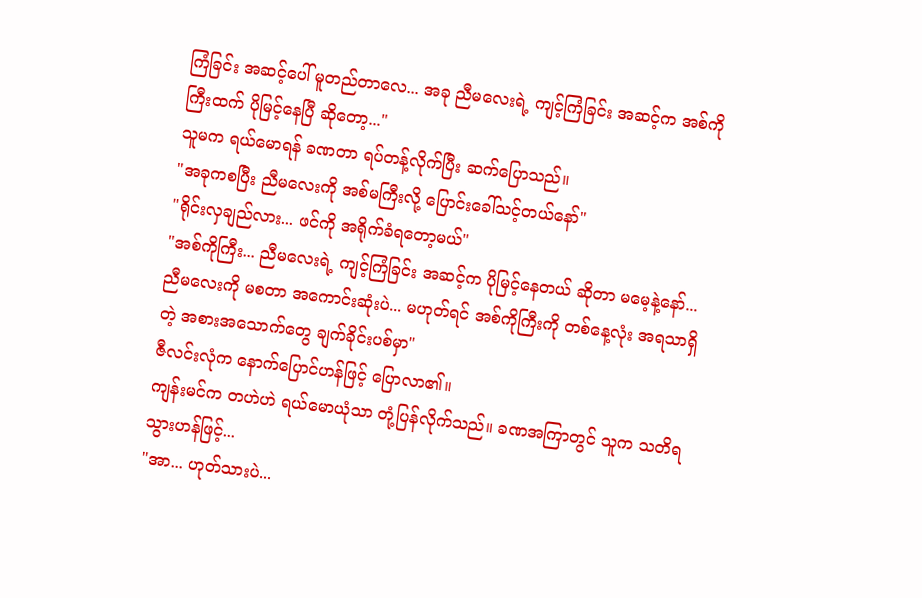ကြံခြင်း အဆင့်ပေါ် မူတည်တာလေ... အခု ညီမလေးရဲ့ ကျင့်ကြံခြင်း အဆင့်က အစ်ကိုကြီးထက် ပိုမြင့်နေပြီ ဆိုတော့..."
သူမက ရယ်မောရန် ခဏတာ ရပ်တန့်လိုက်ပြီး ဆက်ပြောသည်။
"အခုကစပြီး ညီမလေးကို အစ်မကြီးလို့ ပြောင်းခေါ်သင့်တယ်နော်"
"ရိုင်းလှချည်လား... ဖင်ကို အရိုက်ခံရတော့မယ်"
"အစ်ကိုကြီး... ညီမလေးရဲ့ ကျင့်ကြံခြင်း အဆင့်က ပိုမြင့်နေတယ် ဆိုတာ မမေ့နဲ့နော်... ညီမလေးကို မစတာ အကောင်းဆုံးပဲ... မဟုတ်ရင် အစ်ကိုကြီးကို တစ်နေ့လုံး အရသာရှိတဲ့ အစားအသောက်တွေ ချက်ခိုင်းပစ်မှာ"
ဇီလင်းလုံက နောက်ပြောင်ဟန်ဖြင့် ပြောလာ၏။
ကျန်းမင်က တဟဲဟဲ ရယ်မောယုံသာ တုံ့ပြန်လိုက်သည်။ ခဏအကြာတွင် သူက သတိရသွားဟန်ဖြင့်...
"အာ... ဟုတ်သားပဲ...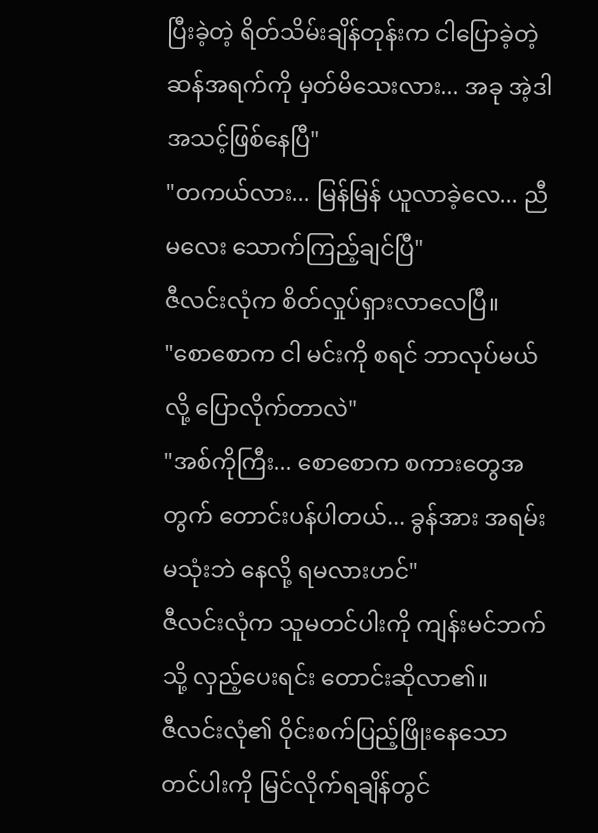ပြီးခဲ့တဲ့ ရိတ်သိမ်းချိန်တုန်းက ငါပြောခဲ့တဲ့ ဆန်အရက်ကို မှတ်မိသေးလား... အခု အဲ့ဒါ အသင့်ဖြစ်နေပြီ"
"တကယ်လား... မြန်မြန် ယူလာခဲ့လေ... ညီမလေး သောက်ကြည့်ချင်ပြီ"
ဇီလင်းလုံက စိတ်လှုပ်ရှားလာလေပြီ။
"စောစောက ငါ မင်းကို စရင် ဘာလုပ်မယ်လို့ ပြောလိုက်တာလဲ"
"အစ်ကိုကြီး... စောစောက စကားတွေအတွက် တောင်းပန်ပါတယ်... ခွန်အား အရမ်း မသုံးဘဲ နေလို့ ရမလားဟင်"
ဇီလင်းလုံက သူမတင်ပါးကို ကျန်းမင်ဘက်သို့ လှည့်ပေးရင်း တောင်းဆိုလာ၏။
ဇီလင်းလုံ၏ ဝိုင်းစက်ပြည့်ဖြိုးနေသော တင်ပါးကို မြင်လိုက်ရချိန်တွင်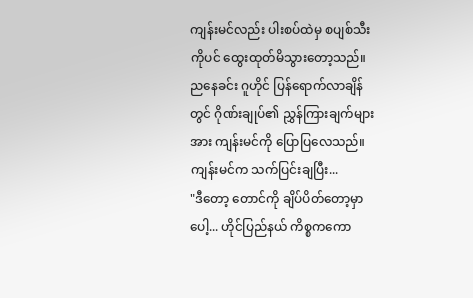ကျန်းမင်လည်း ပါးစပ်ထဲမှ စပျစ်သီးကိုပင် ထွေးထုတ်မိသွားတော့သည်။
ညနေခင်း ဂူဟိုင် ပြန်ရောက်လာချိန်တွင် ဂိုဏ်းချုပ်၏ ညွှန်ကြားချက်များအား ကျန်းမင်ကို ပြောပြလေသည်။
ကျန်းမင်က သက်ပြင်းချပြီး...
"ဒီတော့ တောင်ကို ချိပ်ပိတ်တော့မှာပေါ့... ဟိုင်ပြည်နယ် ကိစ္စကကော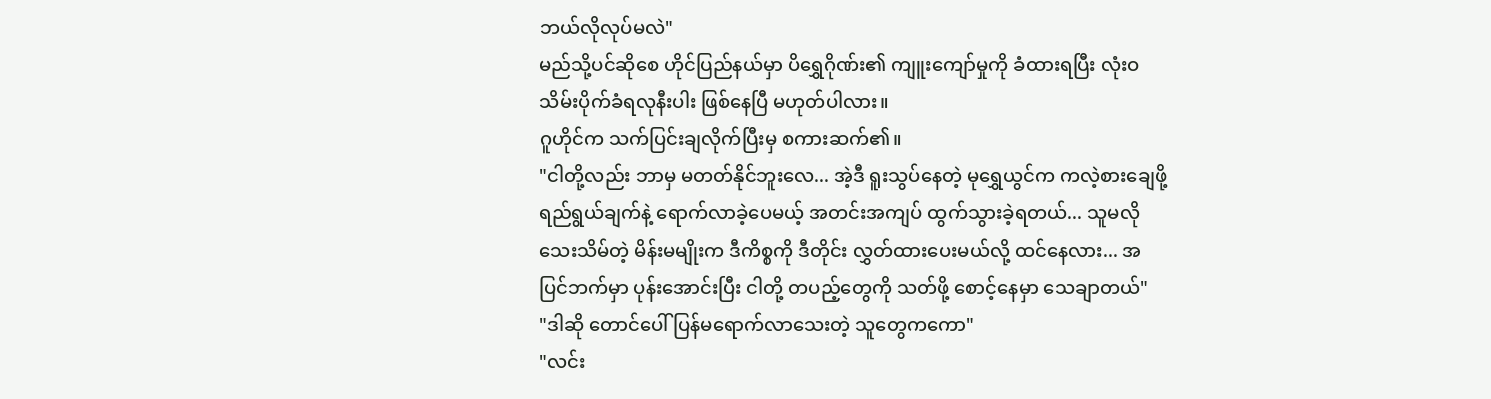ဘယ်လိုလုပ်မလဲ"
မည်သို့ပင်ဆိုစေ ဟိုင်ပြည်နယ်မှာ ပိရွှေဂိုဏ်း၏ ကျူးကျော်မှုကို ခံထားရပြီး လုံးဝ သိမ်းပိုက်ခံရလုနီးပါး ဖြစ်နေပြီ မဟုတ်ပါလား။
ဂူဟိုင်က သက်ပြင်းချလိုက်ပြီးမှ စကားဆက်၏။
"ငါတို့လည်း ဘာမှ မတတ်နိုင်ဘူးလေ... အဲ့ဒီ ရူးသွပ်နေတဲ့ မုရွှေယွင်က ကလဲ့စားချေဖို့ ရည်ရွယ်ချက်နဲ့ ရောက်လာခဲ့ပေမယ့် အတင်းအကျပ် ထွက်သွားခဲ့ရတယ်... သူမလို သေးသိမ်တဲ့ မိန်းမမျိုးက ဒီကိစ္စကို ဒီတိုင်း လွှတ်ထားပေးမယ်လို့ ထင်နေလား... အပြင်ဘက်မှာ ပုန်းအောင်းပြီး ငါတို့ တပည့်တွေကို သတ်ဖို့ စောင့်နေမှာ သေချာတယ်"
"ဒါဆို တောင်ပေါ် ပြန်မရောက်လာသေးတဲ့ သူတွေကကော"
"လင်း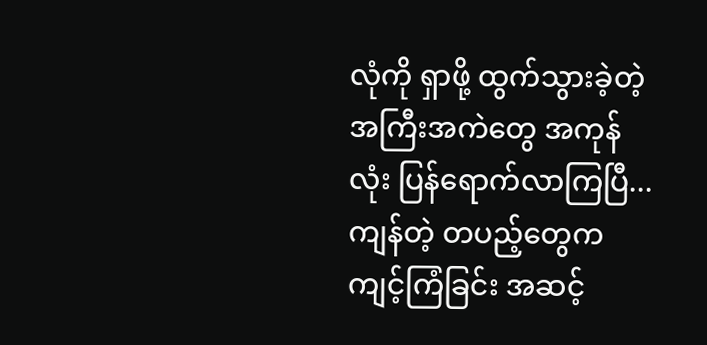လုံကို ရှာဖို့ ထွက်သွားခဲ့တဲ့ အကြီးအကဲတွေ အကုန်လုံး ပြန်ရောက်လာကြပြီ... ကျန်တဲ့ တပည့်တွေက ကျင့်ကြံခြင်း အဆင့်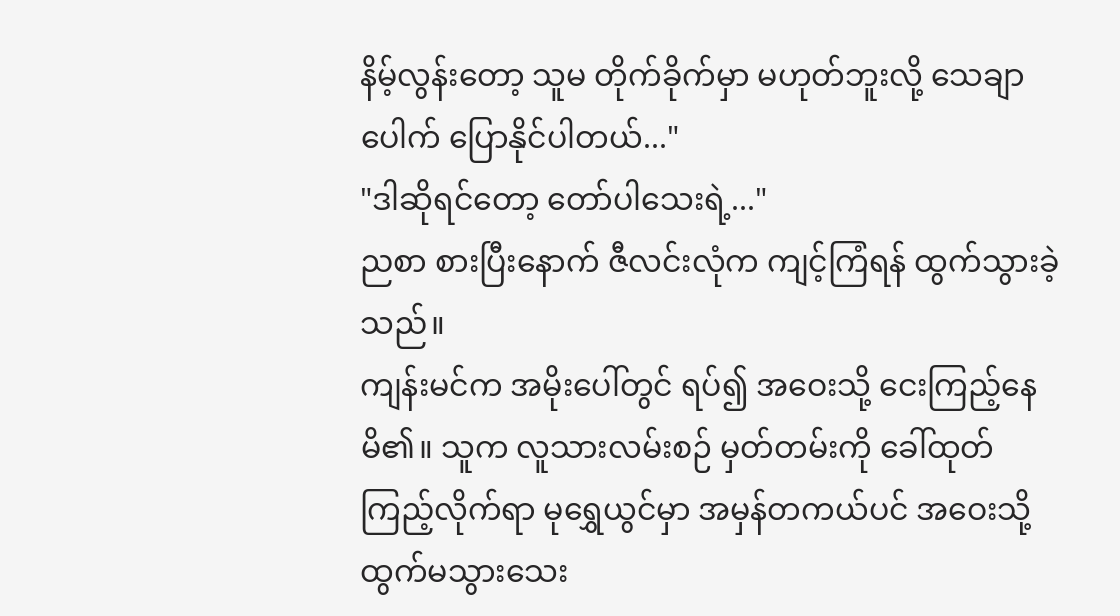နိမ့်လွန်းတော့ သူမ တိုက်ခိုက်မှာ မဟုတ်ဘူးလို့ သေချာပေါက် ပြောနိုင်ပါတယ်..."
"ဒါဆိုရင်တော့ တော်ပါသေးရဲ့..."
ညစာ စားပြီးနောက် ဇီလင်းလုံက ကျင့်ကြံရန် ထွက်သွားခဲ့သည်။
ကျန်းမင်က အမိုးပေါ်တွင် ရပ်၍ အဝေးသို့ ငေးကြည့်နေမိ၏။ သူက လူသားလမ်းစဉ် မှတ်တမ်းကို ခေါ်ထုတ်ကြည့်လိုက်ရာ မုရွှေယွင်မှာ အမှန်တကယ်ပင် အဝေးသို့ ထွက်မသွားသေး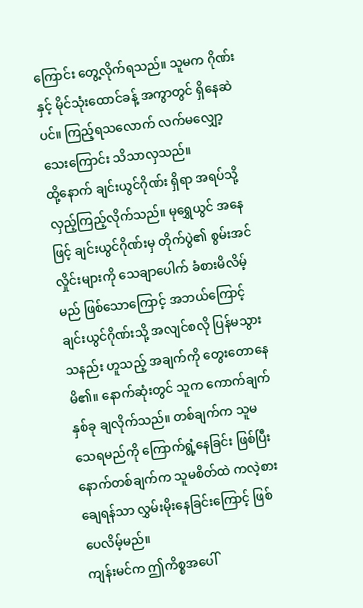ကြောင်း တွေ့လိုက်ရသည်။ သူမက ဂိုဏ်းနှင့် မိုင်သုံးထောင်ခန့် အကွာတွင် ရှိနေဆဲပင်။ ကြည့်ရသလောက် လက်မလျှော့သေးကြောင်း သိသာလှသည်။
ထို့နောက် ချင်းယွင်ဂိုဏ်း ရှိရာ အရပ်သို့ လှည့်ကြည့်လိုက်သည်။ မုရွှေယွင် အနေဖြင့် ချင်းယွင်ဂိုဏ်းမှ တိုက်ပွဲ၏ စွမ်းအင်လှိုင်းများကို သေချာပေါက် ခံစားမိလိမ့်မည် ဖြစ်သောကြောင့် အဘယ်ကြောင့် ချင်းယွင်ဂိုဏ်းသို့ အလျင်စလို ပြန်မသွားသနည်း ဟူသည့် အချက်ကို တွေးတောနေမိ၏။ နောက်ဆုံးတွင် သူက ကောက်ချက် နှစ်ခု ချလိုက်သည်။ တစ်ချက်က သူမ သေရမည်ကို ကြောက်ရွံ့နေခြင်း ဖြစ်ပြီး နောက်တစ်ချက်က သူမစိတ်ထဲ ကလဲ့စားချေရန်သာ လွှမ်းမိုးနေခြင်းကြောင့် ဖြစ်ပေလိမ့်မည်။
ကျန်းမင်က ဤကိစ္စအပေါ်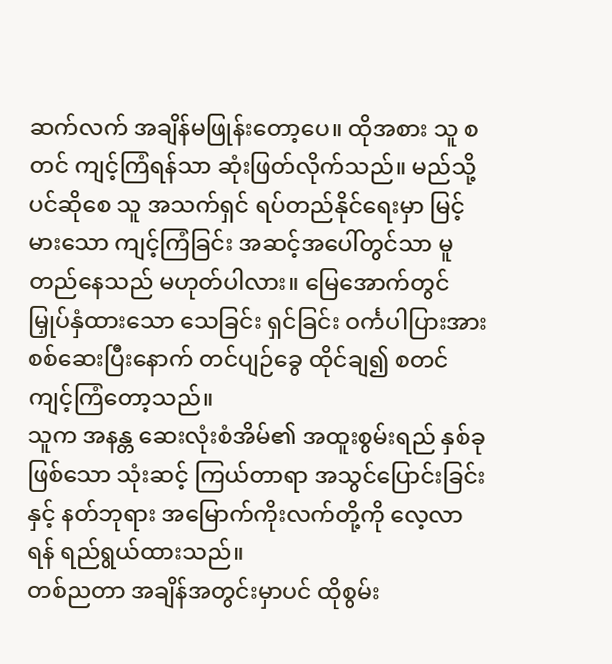ဆက်လက် အချိန်မဖြုန်းတော့ပေ။ ထိုအစား သူ စတင် ကျင့်ကြံရန်သာ ဆုံးဖြတ်လိုက်သည်။ မည်သို့ပင်ဆိုစေ သူ အသက်ရှင် ရပ်တည်နိုင်ရေးမှာ မြင့်မားသော ကျင့်ကြံခြင်း အဆင့်အပေါ်တွင်သာ မူတည်နေသည် မဟုတ်ပါလား။ မြေအောက်တွင် မြှုပ်နှံထားသော သေခြင်း ရှင်ခြင်း ဝင်္ကပါပြားအား စစ်ဆေးပြီးနောက် တင်ပျဉ်ခွေ ထိုင်ချ၍ စတင် ကျင့်ကြံတော့သည်။
သူက အနန္တ ဆေးလုံးစံအိမ်၏ အထူးစွမ်းရည် နှစ်ခု ဖြစ်သော သုံးဆင့် ကြယ်တာရာ အသွင်ပြောင်းခြင်းနှင့် နတ်ဘုရား အမြောက်ကိုးလက်တို့ကို လေ့လာရန် ရည်ရွယ်ထားသည်။
တစ်ညတာ အချိန်အတွင်းမှာပင် ထိုစွမ်း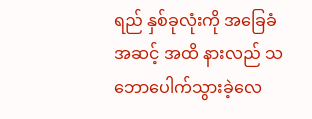ရည် နှစ်ခုလုံးကို အခြေခံအဆင့် အထိ နားလည် သဘောပေါက်သွားခဲ့လေ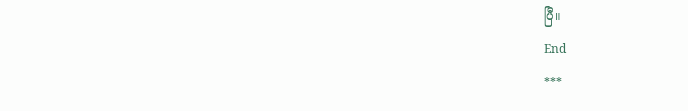ပြီ။
End
***